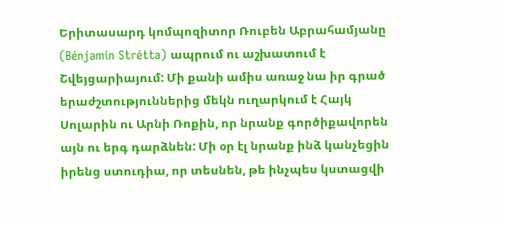Երիտասարդ կոմպոզիտոր Ռուբեն Աբրահամյանը (Bénjamin Strétta) ապրում ու աշխատում է Շվեյցարիայում: Մի քանի ամիս առաջ նա իր գրած երաժշտություններից մեկն ուղարկում է Հայկ Սոլարին ու Արնի Ռոքին, որ նրանք գործիքավորեն այն ու երգ դարձնեն: Մի օր էլ նրանք ինձ կանչեցին իրենց ստուդիա, որ տեսնեն, թե ինչպես կստացվի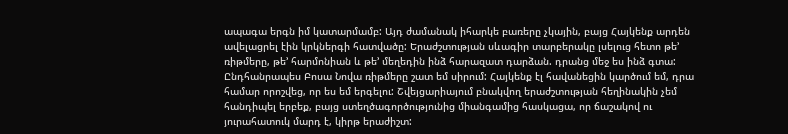ապագա երգն իմ կատարմամբ: Այդ ժամանակ իհարկե բառերը չկային, բայց Հայկենք արդեն ավելացրել էին կրկներգի հատվածը: Երաժշտության սևագիր տարբերակը լսելուց հետո թե’ ռիթմերը, թե’ հարմոնիան և թե’ մեղեդին ինձ հարազատ դարձան. դրանց մեջ ես ինձ գտա: Ընդհանրապես Բոսա Նովա ռիթմերը շատ եմ սիրում: Հայկենք էլ հավանեցին կարծում եմ, դրա համար որոշվեց, որ ես եմ երգելու: Շվեյցարիայում բնակվող երաժշտության հեղինակին չեմ հանդիպել երբեք, բայց ստեղծագործությունից միանգամից հասկացա, որ ճաշակով ու յուրահատուկ մարդ է, կիրթ երաժիշտ: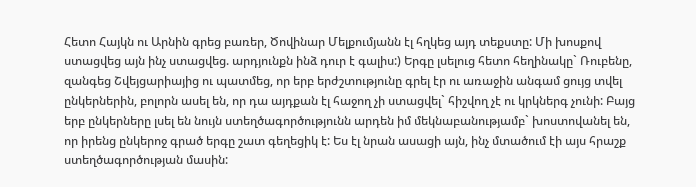Հետո Հայկն ու Արնին գրեց բառեր, Ծովինար Մելքումյանն էլ հղկեց այդ տեքստը: Մի խոսքով ստացվեց այն ինչ ստացվեց. արդյունքն ինձ դուր է գալիս:) Երգը լսելուց հետո հեղինակը` Ռուբենը, զանգեց Շվեյցարիայից ու պատմեց, որ երբ երժշտությունը գրել էր ու առաջին անգամ ցույց տվել ընկերներին, բոլորն ասել են, որ դա այդքան էլ հաջող չի ստացվել` հիշվող չէ ու կրկներգ չունի: Բայց երբ ընկերները լսել են նույն ստեղծագործությունն արդեն իմ մեկնաբանությամբ` խոստովանել են, որ իրենց ընկերոջ գրած երգը շատ գեղեցիկ է: Ես էլ նրան ասացի այն, ինչ մտածում էի այս հրաշք ստեղծագործության մասին: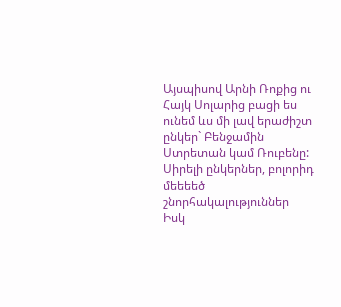Այսպիսով Արնի Ռոքից ու Հայկ Սոլարից բացի ես ունեմ ևս մի լավ երաժիշտ ընկեր` Բենջամին Ստրետան կամ Ռուբենը: Սիրելի ընկերներ, բոլորիդ մեեեեծ շնորհակալություններ
Իսկ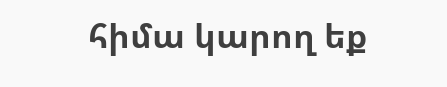հիմա կարող եք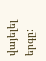վայելել երգը: